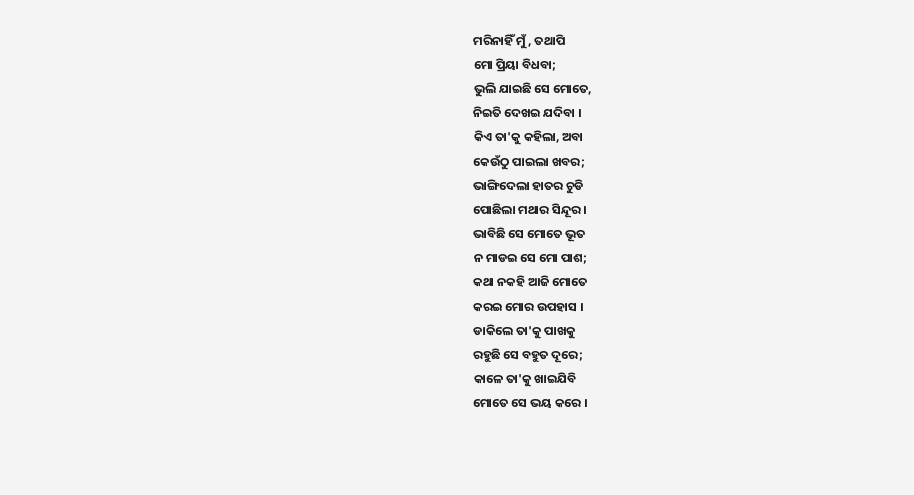ମରିନାହିଁ ମୁଁ, ତଥାପି
ମୋ ପ୍ରିୟା ବିଧବା;
ଭୁଲି ଯାଇଛି ସେ ମୋତେ,
ନିଇତି ଦେଖଇ ଯଦିବା ।
କିଏ ତା'କୁ କହିଲା, ଅବା
କେଉଁଠୁ ପାଇଲା ଖବର;
ଭାଙ୍ଗିଦେଲା ହାତର ଚୁଡି
ପୋଛିଲା ମଥାର ସିନ୍ଦୂର ।
ଭାବିଛି ସେ ମୋତେ ଭୂତ
ନ ମାଡଇ ସେ ମୋ ପାଶ;
କଥା ନକହି ଆଜି ମୋତେ
କରଇ ମୋର ଉପହାସ ।
ଡାକିଲେ ତା'କୁ ପାଖକୁ
ରହୁଛି ସେ ବହୁତ ଦୂରେ;
କାଳେ ତା'କୁ ଖାଇଯିବି
ମୋତେ ସେ ଭୟ କରେ ।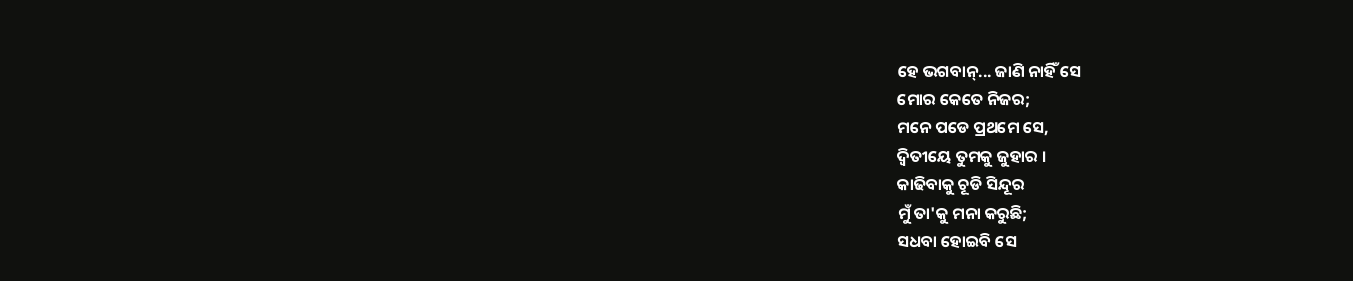ହେ ଭଗବାନ୍... ଜାଣି ନାହିଁ ସେ
ମୋର କେତେ ନିଜର;
ମନେ ପଡେ ପ୍ରଥମେ ସେ,
ଦ୍ଵିତୀୟେ ତୁମକୁ ଜୁହାର ।
କାଢିବାକୁ ଚୂଡି ସିନ୍ଦୂର
ମୁଁ ତା'କୁ ମନା କରୁଛି;
ସଧବା ହୋଇବି ସେ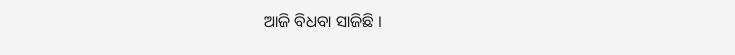ଆଜି ବିଧବା ସାଜିଛି ।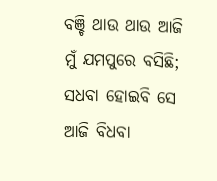ବଞ୍ଚି ଥାଉ ଥାଉ ଆଜି
ମୁଁ ଯମପୁରେ ବସିଛି;
ସଧବା ହୋଇବି ସେ
ଆଜି ବିଧବା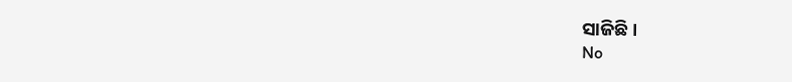ସାଜିଛି ।
No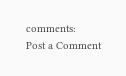comments:
Post a Comment